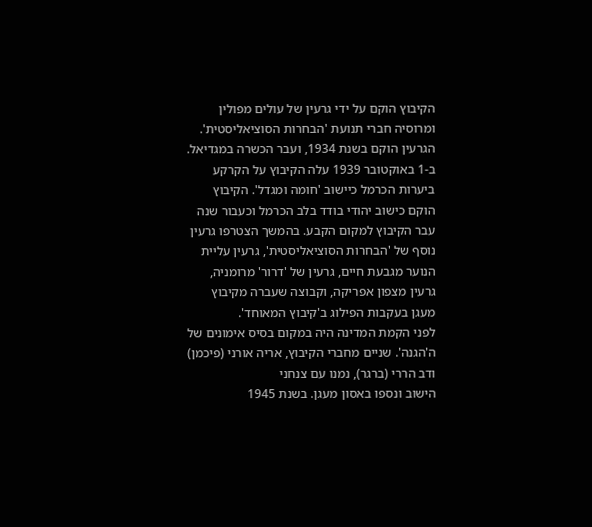הקיבוץ הוקם על ידי גרעין של עולים מפולין ומרוסיה חברי תנועת 'הבחרות הסוציאליסטית'. הגרעין הוקם בשנת 1934, ועבר הכשרה במגדיאל. ב-1 באוקטובר 1939 עלה הקיבוץ על הקרקע ביערות הכרמל כיישוב 'חומה ומגדל'. הקיבוץ הוקם כישוב יהודי בודד בלב הכרמל וכעבור שנה עבר הקיבוץ למקום הקבע. בהמשך הצטרפו גרעין נוסף של 'הבחרות הסוציאליסטית', גרעין עליית הנוער מגבעת חיים, גרעין של 'דרור' מרומניה, גרעין מצפון אפריקה, וקבוצה שעברה מקיבוץ מעגן בעקבות הפילוג ב'קיבוץ המאוחד'.
לפני הקמת המדינה היה במקום בסיס אימונים של ה'הגנה'. שניים מחברי הקיבוץ, אריה אורני (פיכמן) ודב הררי (ברגר), נמנו עם צנחני
הישוב ונספו באסון מעגן. בשנת 1945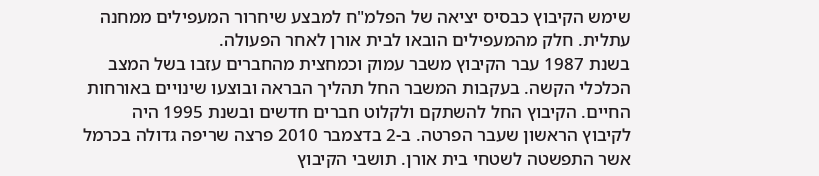שימש הקיבוץ כבסיס יציאה של הפלמ"ח למבצע שיחרור המעפילים ממחנה עתלית. חלק מהמעפילים הובאו לבית אורן לאחר הפעולה.
בשנת 1987 עבר הקיבוץ משבר עמוק וכמחצית מהחברים עזבו בשל המצב הכלכלי הקשה. בעקבות המשבר החל תהליך הבראה ובוצעו שינויים באורחות החיים. הקיבוץ החל להשתקם ולקלוט חברים חדשים ובשנת 1995 היה לקיבוץ הראשון שעבר הפרטה. ב-2 בדצמבר 2010 פרצה שריפה גדולה בכרמל אשר התפשטה לשטחי בית אורן. תושבי הקיבוץ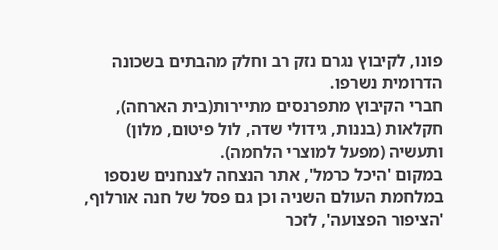פונו, לקיבוץ נגרם נזק רב וחלק מהבתים בשכונה הדרומית נשרפו.
חברי הקיבוץ מתפרנסים מתיירות(בית הארחה), חקלאות (בננות, גידולי שדה, לול פיטום, מלון) ותעשיה (מפעל למוצרי הלחמה).
במקום 'היכל כרמל', אתר הנצחה לצנחנים שנספו במלחמת העולם השניה וכן גם פסל של חנה אורלוף, 'הציפור הפצועה', לזכר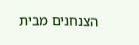הצנחנים מבית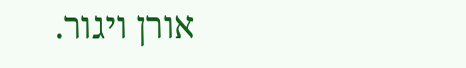אורן ויגור.